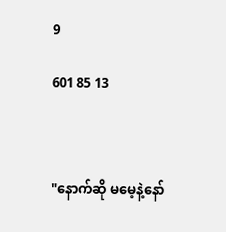9

601 85 13



"နောက်ဆို မမေ့နဲ့နော်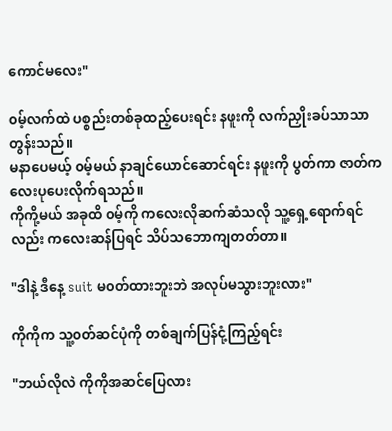ကောင်မလေး"

၀မ့်လက်ထဲ ပစ္စည်းတစ်ခုထည့်ပေးရင်း နဖူးကို လက်ညှိုးခပ်သာသာတွန်းသည်။
မနာပေမယ့် ၀မ့်မယ် နာချင်ယောင်ဆောင်ရင်း နဖူးကို ပွတ်ကာ ဇာတ်ကလေးပုပေးလိုက်ရသည်။
ကိုကို့မယ် အခုထိ ၀မ့်ကို ကလေးလိုဆက်ဆံသလို သူ့ရှေ့ရောက်ရင်လည်း ကလေးဆန်ပြရင် သိပ်သဘောကျတတ်တာ။

"ဒါနဲ့ ဒီနေ့ suit မ၀တ်ထားဘူးဘဲ အလုပ်မသွားဘူးလား"

ကိုကိုက သူ့၀တ်ဆင်ပုံကို တစ်ချက်ပြန်ငုံ့ကြည့်ရင်း

"ဘယ်လိုလဲ ကိုကိုအဆင်ပြေလား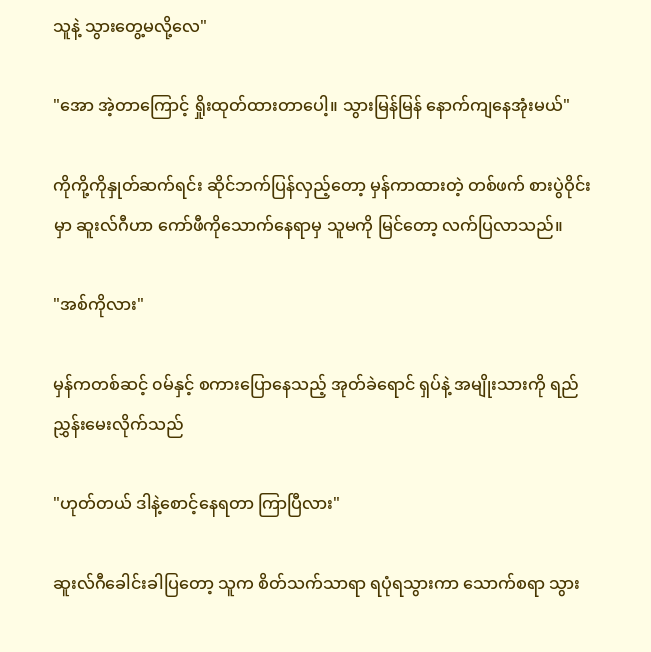သူနဲ့ သွားတွေ့မလို့လေ"

"အော အဲ့တာကြောင့် ရှိုးထုတ်ထားတာပေါ့။ သွားမြန်မြန် နောက်ကျနေအုံးမယ်"

ကိုကို့ကိုနှုတ်ဆက်ရင်း ဆိုင်ဘက်ပြန်လှည့်တော့ မှန်ကာထားတဲ့ တစ်ဖက် စားပွဲဝိုင်းမှာ ဆူးလ်ဂီဟာ ကော်ဖီကိုသောက်နေရာမှ သူမကို မြင်တော့ လက်ပြလာသည်။

"အစ်ကိုလား"

မှန်ကတစ်ဆင့် ၀မ်နှင့် စကားပြောနေသည့် အုတ်ခဲရောင် ရှပ်နဲ့ အမျိုးသားကို ရည်ညွှန်းမေးလိုက်သည်

"ဟုတ်တယ် ဒါနဲ့စောင့်နေရတာ ကြာပြီလား"

ဆူးလ်ဂီခေါင်းခါပြတော့ သူက စိတ်သက်သာရာ ရပုံရသွားကာ သောက်စရာ သွား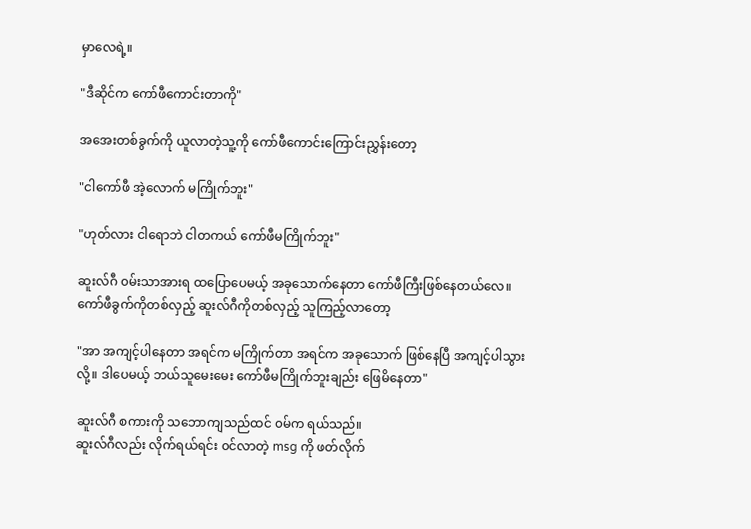မှာလေရဲ့။

"ဒီဆိုင်က ကော်ဖီကောင်းတာကို"

အအေးတစ်ခွက်ကို ယူလာတဲ့သူ့ကို ကော်ဖီကောင်းကြောင်းညွှန်းတော့

"ငါကော်ဖီ အဲ့လောက် မကြိုက်ဘူး"

"ဟုတ်လား ငါရောဘဲ ငါတကယ် ကော်ဖီမကြိုက်ဘူး"

ဆူးလ်ဂီ ၀မ်းသာအားရ ထပြောပေမယ့် အခုသောက်နေတာ ကော်ဖီကြီးဖြစ်နေတယ်လေ။
ကော်ဖီခွက်ကိုတစ်လှည့် ဆူးလ်ဂီကိုတစ်လှည့် သူကြည့်လာတော့

"အာ အကျင့်ပါနေတာ အရင်က မကြိုက်တာ အရင်က အခုသောက် ဖြစ်နေပြီ အကျင့်ပါသွားလို့။ ဒါပေမယ့် ဘယ်သူမေးမေး ကော်ဖီမကြိုက်ဘူးချည်း ဖြေမိနေတာ"

ဆူးလ်ဂီ စကားကို သဘောကျသည်ထင် ၀မ်က ရယ်သည်။
ဆူးလ်ဂီလည်း လိုက်ရယ်ရင်း ၀င်လာတဲ့ msg ကို ဖတ်လိုက်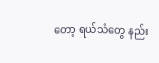တော့ ရယ်သံတွေ နည်း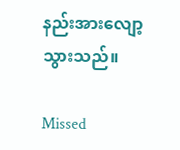နည်းအားလျော့သွားသည်။

Missed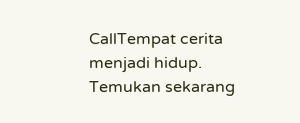CallTempat cerita menjadi hidup. Temukan sekarang